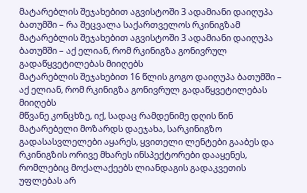მატარებლის შეჯახებით აგვისტოში 3 ადამიანი დაიღუპა ბათუმში – რა შეცვალა საქართველოს რკინიგზამ
მატარებლის შეჯახებით აგვისტოში 3 ადამიანი დაიღუპა ბათუმში – აქ ელიან, რომ რკინიგზა გონივრულ გადაწყვეტილებას მიიღებს
მატარებლის შეჯახებით 16 წლის გოგო დაიღუპა ბათუმში – აქ ელიან, რომ რკინიგზა გონივრულ გადაწყვეტილებას მიიღებს
მწვანე კონცხზე, იქ, სადაც რამდენიმე დღის წინ მატარებელი მოზარდს დაეჯახა, სარკინიგზო გადასასვლელები აყარეს, ყვითელი ლენტები გააბეს და რკინიგზის ორივე მხარეს ინსპექტორები დააყენეს, რომლებიც მოქალაქეებს ლიანდაგის გადაკვეთის უფლებას არ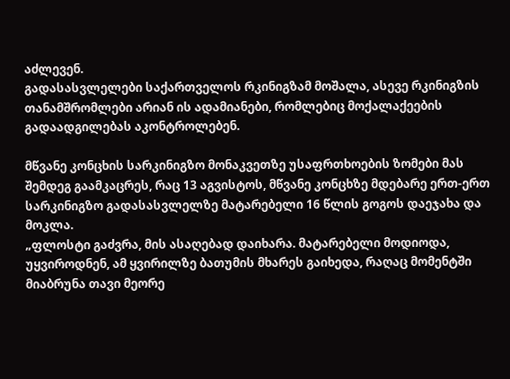აძლევენ.
გადასასვლელები საქართველოს რკინიგზამ მოშალა, ასევე რკინიგზის თანამშრომლები არიან ის ადამიანები, რომლებიც მოქალაქეების გადაადგილებას აკონტროლებენ.

მწვანე კონცხის სარკინიგზო მონაკვეთზე უსაფრთხოების ზომები მას შემდეგ გაამკაცრეს, რაც 13 აგვისტოს, მწვანე კონცხზე მდებარე ერთ-ერთ სარკინიგზო გადასასვლელზე მატარებელი 16 წლის გოგოს დაეჯახა და მოკლა.
„ფლოსტი გაძვრა, მის ასაღებად დაიხარა. მატარებელი მოდიოდა, უყვიროდნენ, ამ ყვირილზე ბათუმის მხარეს გაიხედა, რაღაც მომენტში მიაბრუნა თავი მეორე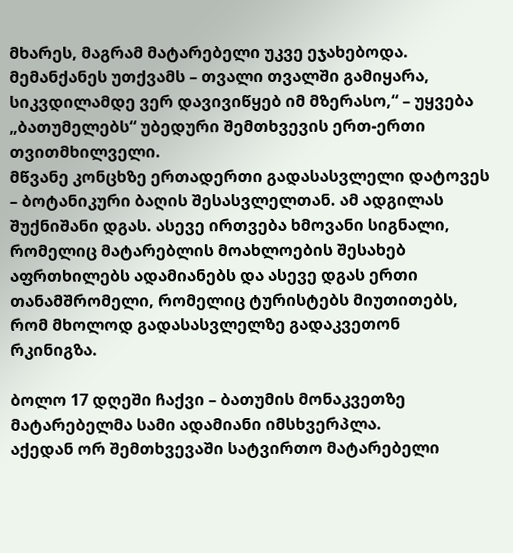მხარეს, მაგრამ მატარებელი უკვე ეჯახებოდა. მემანქანეს უთქვამს – თვალი თვალში გამიყარა, სიკვდილამდე ვერ დავივიწყებ იმ მზერასო,“ – უყვება „ბათუმელებს“ უბედური შემთხვევის ერთ-ერთი თვითმხილველი.
მწვანე კონცხზე ერთადერთი გადასასვლელი დატოვეს – ბოტანიკური ბაღის შესასვლელთან. ამ ადგილას შუქნიშანი დგას. ასევე ირთვება ხმოვანი სიგნალი, რომელიც მატარებლის მოახლოების შესახებ აფრთხილებს ადამიანებს და ასევე დგას ერთი თანამშრომელი, რომელიც ტურისტებს მიუთითებს, რომ მხოლოდ გადასასვლელზე გადაკვეთონ რკინიგზა.

ბოლო 17 დღეში ჩაქვი – ბათუმის მონაკვეთზე მატარებელმა სამი ადამიანი იმსხვერპლა.
აქედან ორ შემთხვევაში სატვირთო მატარებელი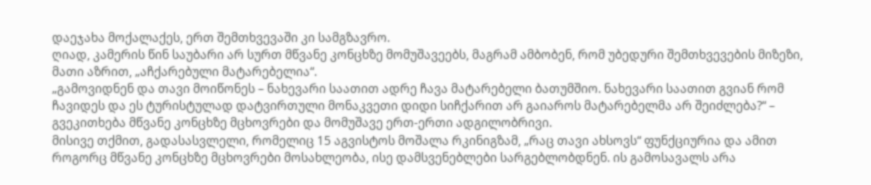დაეჯახა მოქალაქეს, ერთ შემთხვევაში კი სამგზავრო.
ღიად, კამერის წინ საუბარი არ სურთ მწვანე კონცხზე მომუშავეებს, მაგრამ ამბობენ, რომ უბედური შემთხვევების მიზეზი, მათი აზრით, „აჩქარებული მატარებელია“.
„გამოვიდნენ და თავი მოიწონეს – ნახევარი საათით ადრე ჩავა მატარებელი ბათუმშიო. ნახევარი საათით გვიან რომ ჩავიდეს და ეს ტურისტულად დატვირთული მონაკვეთი დიდი სიჩქარით არ გაიაროს მატარებელმა არ შეიძლება?“ – გვეკითხება მწვანე კონცხზე მცხოვრები და მომუშავე ერთ-ერთი ადგილობრივი.
მისივე თქმით, გადასასვლელი, რომელიც 15 აგვისტოს მოშალა რკინიგზამ, „რაც თავი ახსოვს“ ფუნქციურია და ამით როგორც მწვანე კონცხზე მცხოვრები მოსახლეობა, ისე დამსვენებლები სარგებლობდნენ. ის გამოსავალს არა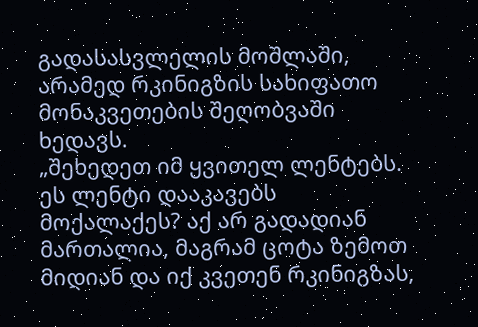გადასასვლელის მოშლაში, არამედ რკინიგზის სახიფათო მონაკვეთების შეღობვაში ხედავს.
„შეხედეთ იმ ყვითელ ლენტებს. ეს ლენტი დააკავებს მოქალაქეს? აქ არ გადადიან მართალია, მაგრამ ცოტა ზემოთ მიდიან და იქ კვეთენ რკინიგზას,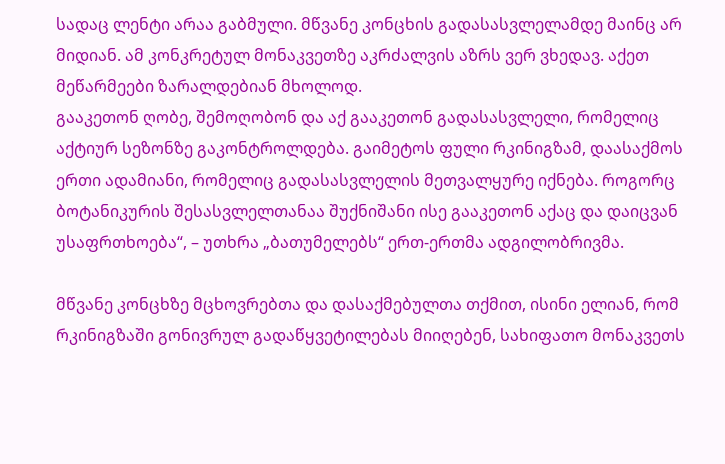სადაც ლენტი არაა გაბმული. მწვანე კონცხის გადასასვლელამდე მაინც არ მიდიან. ამ კონკრეტულ მონაკვეთზე აკრძალვის აზრს ვერ ვხედავ. აქეთ მეწარმეები ზარალდებიან მხოლოდ.
გააკეთონ ღობე, შემოღობონ და აქ გააკეთონ გადასასვლელი, რომელიც აქტიურ სეზონზე გაკონტროლდება. გაიმეტოს ფული რკინიგზამ, დაასაქმოს ერთი ადამიანი, რომელიც გადასასვლელის მეთვალყურე იქნება. როგორც ბოტანიკურის შესასვლელთანაა შუქნიშანი ისე გააკეთონ აქაც და დაიცვან უსაფრთხოება“, – უთხრა „ბათუმელებს“ ერთ-ერთმა ადგილობრივმა.

მწვანე კონცხზე მცხოვრებთა და დასაქმებულთა თქმით, ისინი ელიან, რომ რკინიგზაში გონივრულ გადაწყვეტილებას მიიღებენ, სახიფათო მონაკვეთს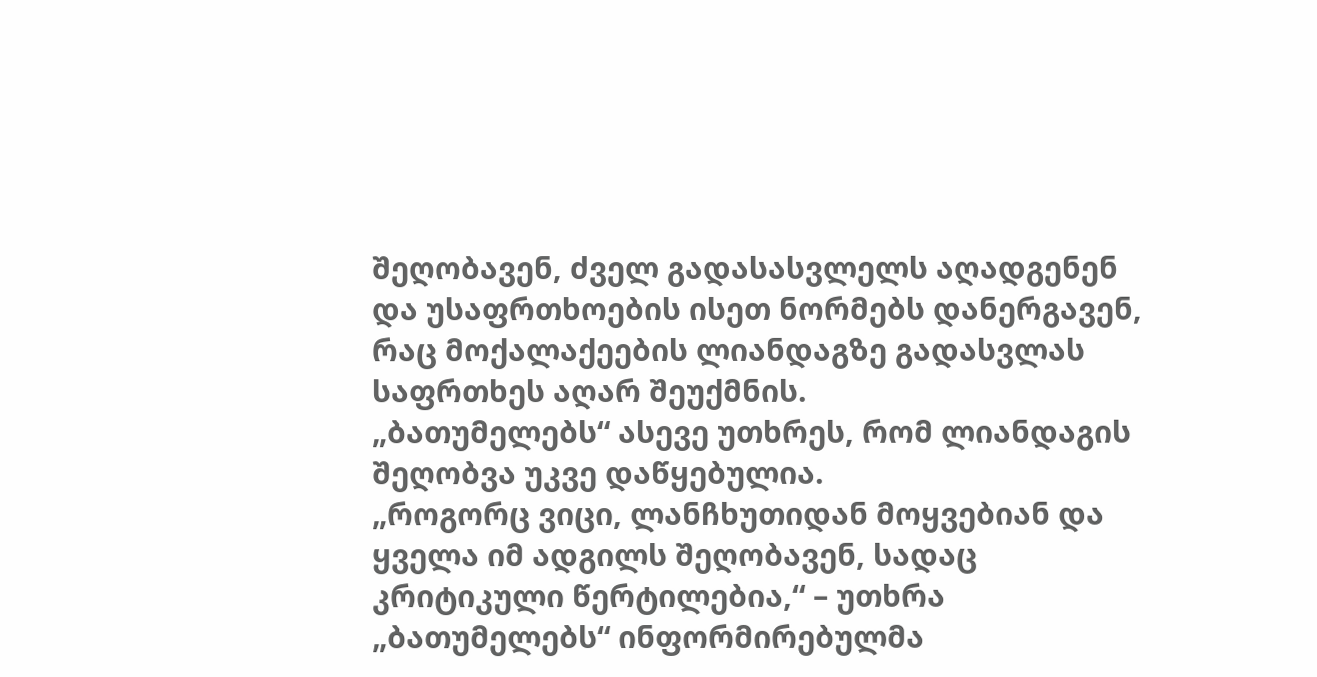შეღობავენ, ძველ გადასასვლელს აღადგენენ და უსაფრთხოების ისეთ ნორმებს დანერგავენ, რაც მოქალაქეების ლიანდაგზე გადასვლას საფრთხეს აღარ შეუქმნის.
„ბათუმელებს“ ასევე უთხრეს, რომ ლიანდაგის შეღობვა უკვე დაწყებულია.
„როგორც ვიცი, ლანჩხუთიდან მოყვებიან და ყველა იმ ადგილს შეღობავენ, სადაც კრიტიკული წერტილებია,“ – უთხრა „ბათუმელებს“ ინფორმირებულმა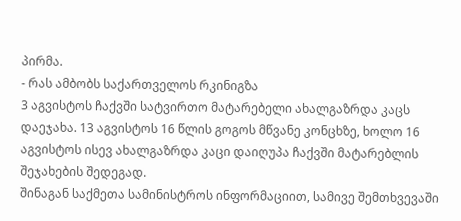პირმა.
- რას ამბობს საქართველოს რკინიგზა
3 აგვისტოს ჩაქვში სატვირთო მატარებელი ახალგაზრდა კაცს დაეჯახა. 13 აგვისტოს 16 წლის გოგოს მწვანე კონცხზე, ხოლო 16 აგვისტოს ისევ ახალგაზრდა კაცი დაიღუპა ჩაქვში მატარებლის შეჯახების შედეგად.
შინაგან საქმეთა სამინისტროს ინფორმაციით, სამივე შემთხვევაში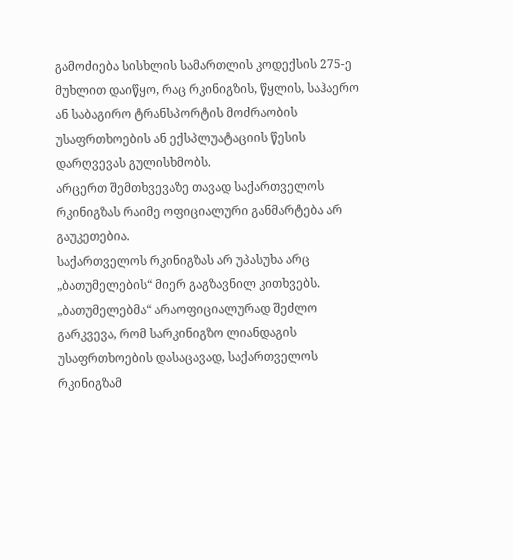გამოძიება სისხლის სამართლის კოდექსის 275-ე მუხლით დაიწყო, რაც რკინიგზის, წყლის, საჰაერო ან საბაგირო ტრანსპორტის მოძრაობის უსაფრთხოების ან ექსპლუატაციის წესის დარღვევას გულისხმობს.
არცერთ შემთხვევაზე თავად საქართველოს რკინიგზას რაიმე ოფიციალური განმარტება არ გაუკეთებია.
საქართველოს რკინიგზას არ უპასუხა არც „ბათუმელების“ მიერ გაგზავნილ კითხვებს.
„ბათუმელებმა“ არაოფიციალურად შეძლო გარკვევა, რომ სარკინიგზო ლიანდაგის უსაფრთხოების დასაცავად, საქართველოს რკინიგზამ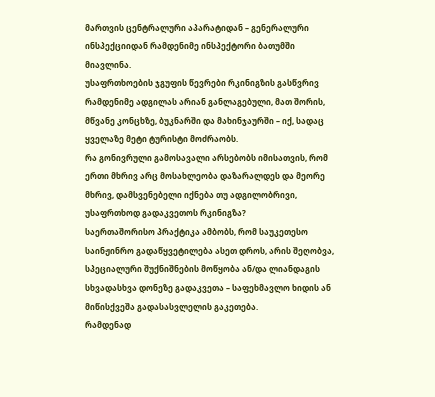მართვის ცენტრალური აპარატიდან – გენერალური ინსპექციიდან რამდენიმე ინსპექტორი ბათუმში მიავლინა.
უსაფრთხოების ჯგუფის წევრები რკინიგზის გასწვრივ რამდენიმე ადგილას არიან განლაგებული, მათ შორის, მწვანე კონცხზე, ბუკნარში და მახინჯაურში – იქ, სადაც ყველაზე მეტი ტურისტი მოძრაობს.
რა გონივრული გამოსავალი არსებობს იმისათვის, რომ ერთი მხრივ არც მოსახლეობა დაზარალდეს და მეორე მხრივ, დამსვენებელი იქნება თუ ადგილობრივი, უსაფრთხოდ გადაკვეთოს რკინიგზა?
საერთაშორისო პრაქტიკა ამბობს, რომ საუკეთესო საინჟინრო გადაწყვეტილება ასეთ დროს, არის შეღობვა, სპეციალური შუქნიშნების მოწყობა ან/და ლიანდაგის სხვადასხვა დონეზე გადაკვეთა – საფეხმავლო ხიდის ან მიწისქვეშა გადასასვლელის გაკეთება.
რამდენად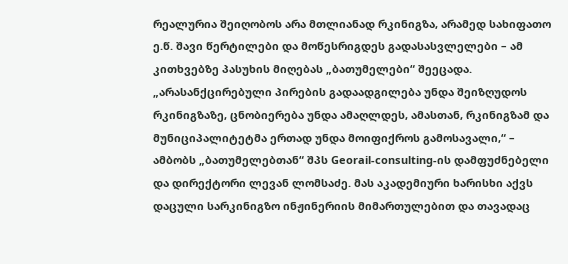რეალურია შეიღობოს არა მთლიანად რკინიგზა, არამედ სახიფათო ე.წ. შავი წერტილები და მოწესრიგდეს გადასასვლელები – ამ კითხვებზე პასუხის მიღებას „ბათუმელები“ შეეცადა.
„არასანქცირებული პირების გადაადგილება უნდა შეიზღუდოს რკინიგზაზე, ცნობიერება უნდა ამაღლდეს, ამასთან, რკინიგზამ და მუნიციპალიტეტმა ერთად უნდა მოიფიქროს გამოსავალი,“ – ამბობს „ბათუმელებთან“ შპს Georail-consulting-ის დამფუძნებელი და დირექტორი ლევან ლომსაძე. მას აკადემიური ხარისხი აქვს დაცული სარკინიგზო ინჟინერიის მიმართულებით და თავადაც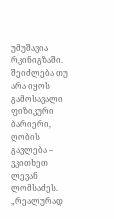უმუშავია რკინიგზაში.
შეიძლება თუ არა იყოს გამოსავალი ფიზიკური ბარიერი, ღობის გავლება – ვკითხეთ ლევან ლომსაძეს.
„რეალურად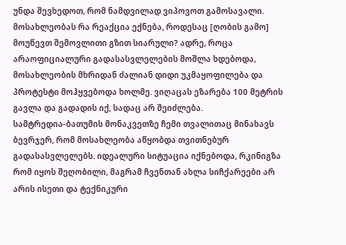უნდა შევხედოთ, რომ ნამდვილად ვიპოვოთ გამოსავალი. მოსახლეობას რა რეაქცია ექნება, როდესაც [ღობის გამო] მოუწევთ შემოვლითი გზით სიარული? ადრე, როცა არაოფიციალური გადასასვლელების მოშლა ხდებოდა, მოსახლეობის მხრიდან ძალიან დიდი უკმაყოფილება და პროტესტი მოჰყვებოდა ხოლმე. ვიღაცას ეზარება 100 მეტრის გავლა და გადადის იქ, სადაც არ შეიძლება.
სამტრედია-ბათუმის მონაკვეთზე ჩემი თვალითაც მინახავს ბევრჯერ, რომ მოსახლეობა აწყობდა თვითნებურ გადასასვლელებს. იდეალური სიტუაცია იქნებოდა, რკინიგზა რომ იყოს შეღობილი, მაგრამ ჩვენთან ახლა სიჩქარეები არ არის ისეთი და ტექნიკური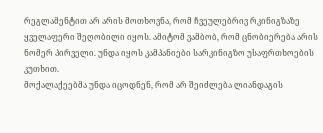რეგლამენტით არ არის მოთხოვნა, რომ ჩვეულებრივ რკინიგზაზე ყველაფერი შეღობილი იყოს. ამიტომ ვამბობ, რომ ცნობიერება არის ნომერ პირველი. უნდა იყოს კამპანიები სარკინიგზო უსაფრთხოების კუთხით.
მოქალაქეებმა უნდა იცოდნენ, რომ არ შეიძლება ლიანდაგის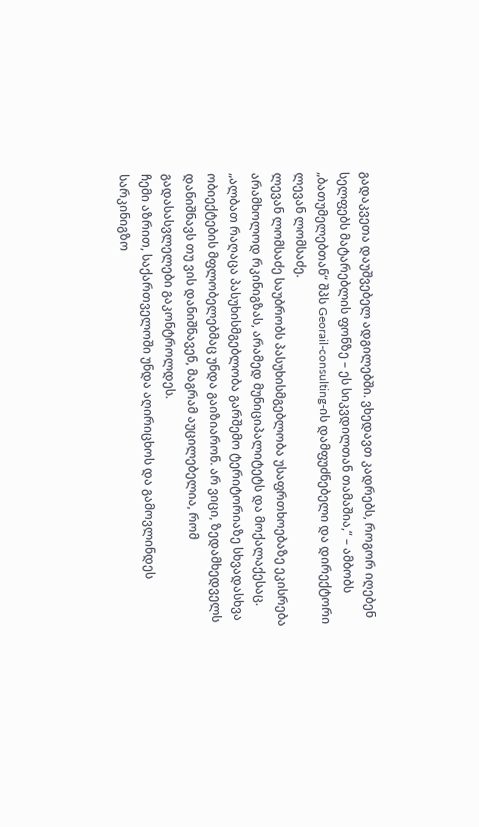გადაკვეთა დაუშვებელ ადგილებში. ვხედავთ კადრებს, როგორ იღებენ სელფებს მატარებლის ფონზე – ეს სიკვდილთან თამაშია,“ – ამბობს „ბათუმელებთან“ შპს Georail-consulting-ის დამფუძნებელი და დირექტორი ლევან ლომსაძე.
ლევან ლომსაძე საუბრობს პასუხისმგებლობა უსაფრთხოებაზე ეკისრება არამხოლოდ რკინიგზას, არამედ მუნიციპალიტეტს და მოქალაქესაც.
„ალბათ რაღაცა პასუხისმგებლობა გარშემო ტერიტორიაზე სხვადასხვა ობიექტების მფლობელებმაც უნდა გაიზიარონ. არ ვიცი, ზედამხედველს დანიშნავს თუ ვის დანიშნავენ, მაგრამ აუცილებელია, რომ გადასასვლელები გაკონტროლდეს.
ჩემი აზრით, საქართველოში უნდა აღირიცხოს და გამოვლინდეს სარკინიგზო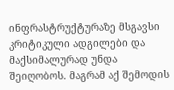ინფრასტრუქტურაზე მსგავსი კრიტიკული ადგილები და მაქსიმალურად უნდა შეიღობოს. მაგრამ აქ შემოდის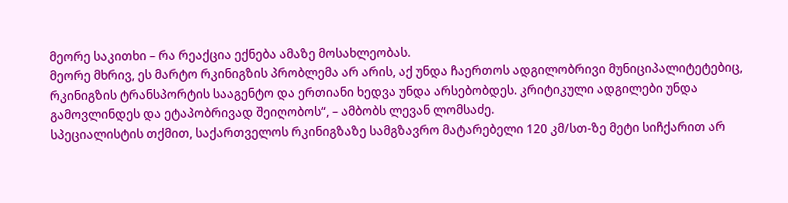მეორე საკითხი – რა რეაქცია ექნება ამაზე მოსახლეობას.
მეორე მხრივ, ეს მარტო რკინიგზის პრობლემა არ არის, აქ უნდა ჩაერთოს ადგილობრივი მუნიციპალიტეტებიც, რკინიგზის ტრანსპორტის სააგენტო და ერთიანი ხედვა უნდა არსებობდეს. კრიტიკული ადგილები უნდა გამოვლინდეს და ეტაპობრივად შეიღობოს“, – ამბობს ლევან ლომსაძე.
სპეციალისტის თქმით, საქართველოს რკინიგზაზე სამგზავრო მატარებელი 120 კმ/სთ-ზე მეტი სიჩქარით არ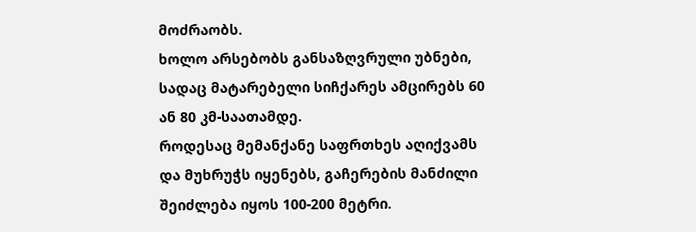მოძრაობს.
ხოლო არსებობს განსაზღვრული უბნები, სადაც მატარებელი სიჩქარეს ამცირებს 60 ან 80 კმ-საათამდე.
როდესაც მემანქანე საფრთხეს აღიქვამს და მუხრუჭს იყენებს, გაჩერების მანძილი შეიძლება იყოს 100-200 მეტრი.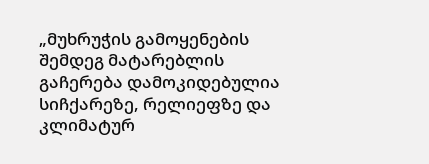„მუხრუჭის გამოყენების შემდეგ მატარებლის გაჩერება დამოკიდებულია სიჩქარეზე, რელიეფზე და კლიმატურ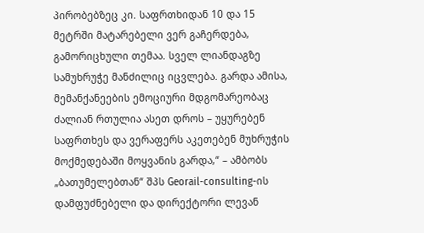პირობებზეც კი. საფრთხიდან 10 და 15 მეტრში მატარებელი ვერ გაჩერდება, გამორიცხული თემაა. სველ ლიანდაგზე სამუხრუჭე მანძილიც იცვლება. გარდა ამისა, მემანქანეების ემოციური მდგომარეობაც ძალიან რთულია ასეთ დროს – უყურებენ საფრთხეს და ვერაფერს აკეთებენ მუხრუჭის მოქმედებაში მოყვანის გარდა,“ – ამბობს „ბათუმელებთან“ შპს Georail-consulting-ის დამფუძნებელი და დირექტორი ლევან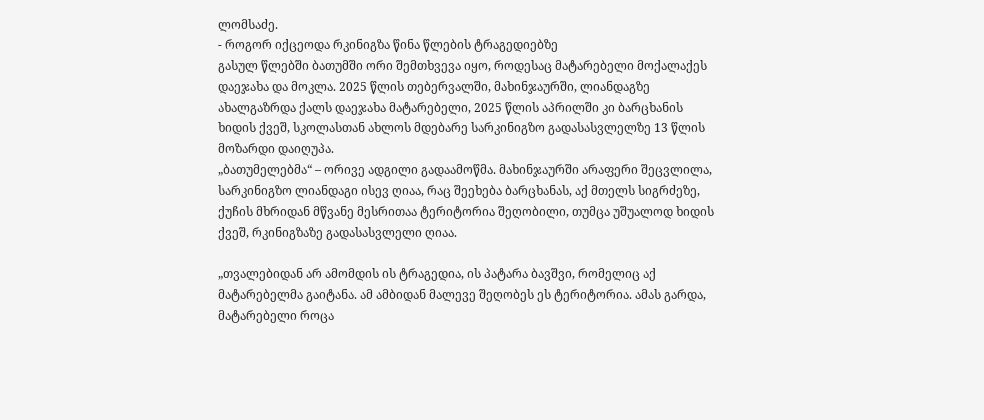ლომსაძე.
- როგორ იქცეოდა რკინიგზა წინა წლების ტრაგედიებზე
გასულ წლებში ბათუმში ორი შემთხვევა იყო, როდესაც მატარებელი მოქალაქეს დაეჯახა და მოკლა. 2025 წლის თებერვალში, მახინჯაურში, ლიანდაგზე ახალგაზრდა ქალს დაეჯახა მატარებელი, 2025 წლის აპრილში კი ბარცხანის ხიდის ქვეშ, სკოლასთან ახლოს მდებარე სარკინიგზო გადასასვლელზე 13 წლის მოზარდი დაიღუპა.
„ბათუმელებმა“ – ორივე ადგილი გადაამოწმა. მახინჯაურში არაფერი შეცვლილა, სარკინიგზო ლიანდაგი ისევ ღიაა, რაც შეეხება ბარცხანას, აქ მთელს სიგრძეზე, ქუჩის მხრიდან მწვანე მესრითაა ტერიტორია შეღობილი, თუმცა უშუალოდ ხიდის ქვეშ, რკინიგზაზე გადასასვლელი ღიაა.

„თვალებიდან არ ამომდის ის ტრაგედია, ის პატარა ბავშვი, რომელიც აქ მატარებელმა გაიტანა. ამ ამბიდან მალევე შეღობეს ეს ტერიტორია. ამას გარდა, მატარებელი როცა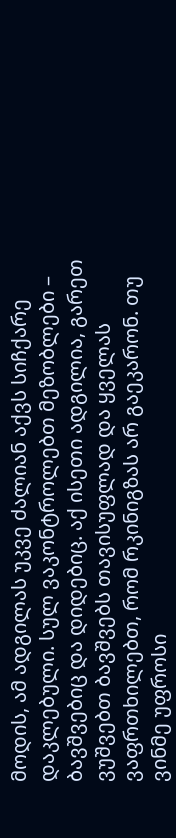მოდის, ამ ადგილას უკვე ძალიან აქვს სიჩქარე დაკლებული. სულ ვაკონტროლებთ მეზობლები – ბავშვებიც და დიდებიც. აქ ისეთი ადგილია, გარეთ ვუშვებთ ბავშვებს თავისუფლად და ყველას ვაფრთხილებთ, რომ რკინიგზას არ გაეკარონ. თუ ვინმე უფროსი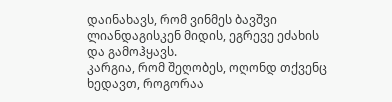დაინახავს, რომ ვინმეს ბავშვი ლიანდაგისკენ მიდის, ეგრევე ეძახის და გამოჰყავს.
კარგია, რომ შეღობეს, ოღონდ თქვენც ხედავთ, როგორაა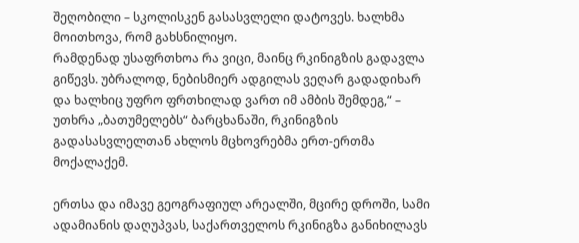შეღობილი – სკოლისკენ გასასვლელი დატოვეს. ხალხმა მოითხოვა, რომ გახსნილიყო.
რამდენად უსაფრთხოა რა ვიცი, მაინც რკინიგზის გადავლა გიწევს. უბრალოდ, ნებისმიერ ადგილას ვეღარ გადადიხარ და ხალხიც უფრო ფრთხილად ვართ იმ ამბის შემდეგ,“ – უთხრა „ბათუმელებს“ ბარცხანაში, რკინიგზის გადასასვლელთან ახლოს მცხოვრებმა ერთ-ერთმა მოქალაქემ.

ერთსა და იმავე გეოგრაფიულ არეალში, მცირე დროში, სამი ადამიანის დაღუპვას, საქართველოს რკინიგზა განიხილავს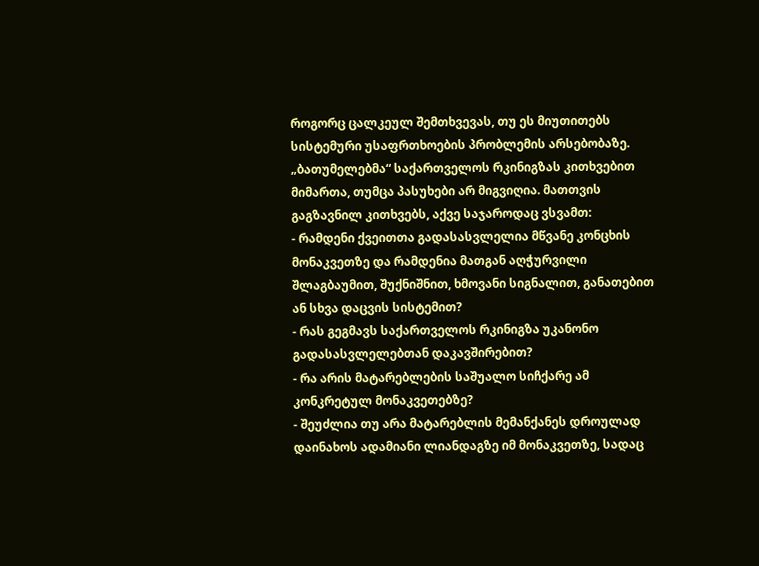როგორც ცალკეულ შემთხვევას, თუ ეს მიუთითებს სისტემური უსაფრთხოების პრობლემის არსებობაზე.
„ბათუმელებმა“ საქართველოს რკინიგზას კითხვებით მიმართა, თუმცა პასუხები არ მიგვიღია. მათთვის გაგზავნილ კითხვებს, აქვე საჯაროდაც ვსვამთ:
- რამდენი ქვეითთა გადასასვლელია მწვანე კონცხის მონაკვეთზე და რამდენია მათგან აღჭურვილი შლაგბაუმით, შუქნიშნით, ხმოვანი სიგნალით, განათებით ან სხვა დაცვის სისტემით?
- რას გეგმავს საქართველოს რკინიგზა უკანონო გადასასვლელებთან დაკავშირებით?
- რა არის მატარებლების საშუალო სიჩქარე ამ კონკრეტულ მონაკვეთებზე?
- შეუძლია თუ არა მატარებლის მემანქანეს დროულად დაინახოს ადამიანი ლიანდაგზე იმ მონაკვეთზე, სადაც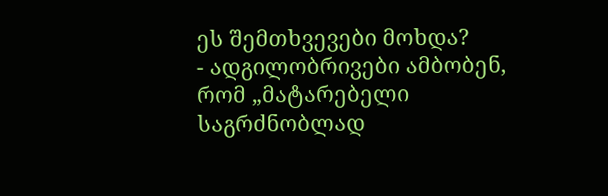ეს შემთხვევები მოხდა?
- ადგილობრივები ამბობენ, რომ „მატარებელი საგრძნობლად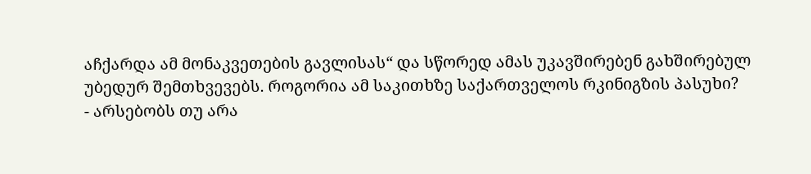აჩქარდა ამ მონაკვეთების გავლისას“ და სწორედ ამას უკავშირებენ გახშირებულ უბედურ შემთხვევებს. როგორია ამ საკითხზე საქართველოს რკინიგზის პასუხი?
- არსებობს თუ არა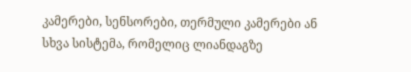კამერები, სენსორები, თერმული კამერები ან სხვა სისტემა, რომელიც ლიანდაგზე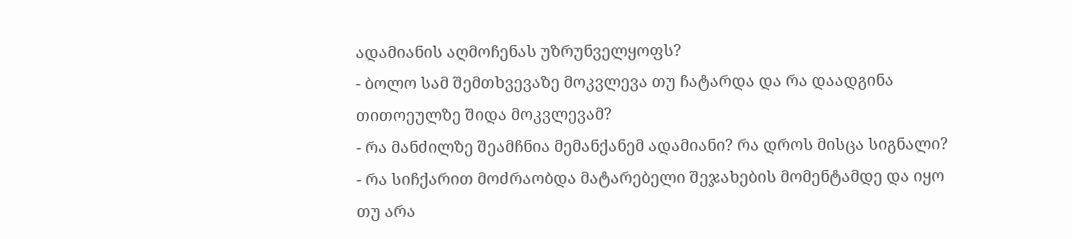ადამიანის აღმოჩენას უზრუნველყოფს?
- ბოლო სამ შემთხვევაზე მოკვლევა თუ ჩატარდა და რა დაადგინა თითოეულზე შიდა მოკვლევამ?
- რა მანძილზე შეამჩნია მემანქანემ ადამიანი? რა დროს მისცა სიგნალი?
- რა სიჩქარით მოძრაობდა მატარებელი შეჯახების მომენტამდე და იყო თუ არა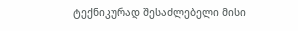ტექნიკურად შესაძლებელი მისი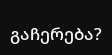გაჩერება?